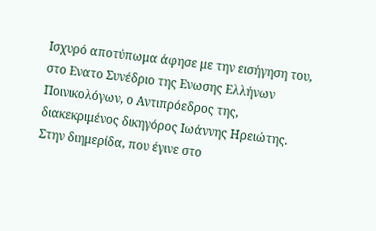Ισχυρό αποτύπωμα άφησε με την εισήγηση του, στο Ενατο Συνέδριο της Ενωσης Ελλήνων Ποινικολόγων, ο Αντιπρόεδρος της, διακεκριμένος δικηγόρος Ιωάννης Ηρειώτης.
Στην διημερίδα, που έγινε στο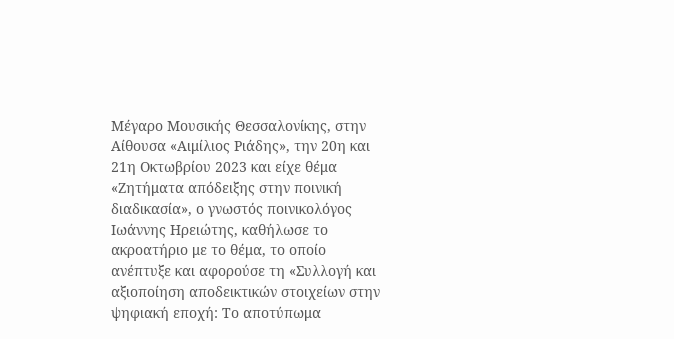Μέγαρο Μουσικής Θεσσαλονίκης, στην Αίθουσα «Αιμίλιος Ριάδης», την 20η και 21η Οκτωβρίου 2023 και είχε θέμα «Ζητήματα απόδειξης στην ποινική διαδικασία», ο γνωστός ποινικολόγος Ιωάννης Ηρειώτης, καθήλωσε το ακροατήριο με το θέμα, το οποίο ανέπτυξε και αφορούσε τη «Συλλογή και αξιοποίηση αποδεικτικών στοιχείων στην ψηφιακή εποχή: Το αποτύπωμα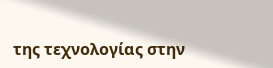της τεχνολογίας στην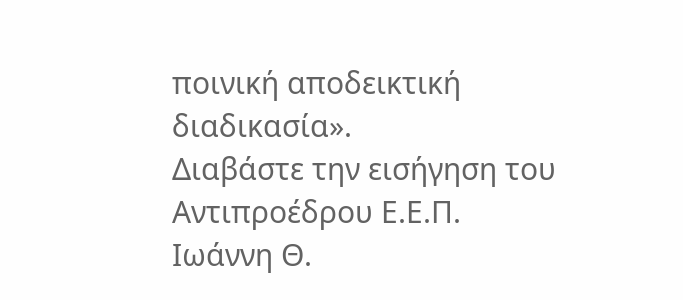ποινική αποδεικτική διαδικασία».
Διαβάστε την εισήγηση του Αντιπροέδρου Ε.Ε.Π. Ιωάννη Θ.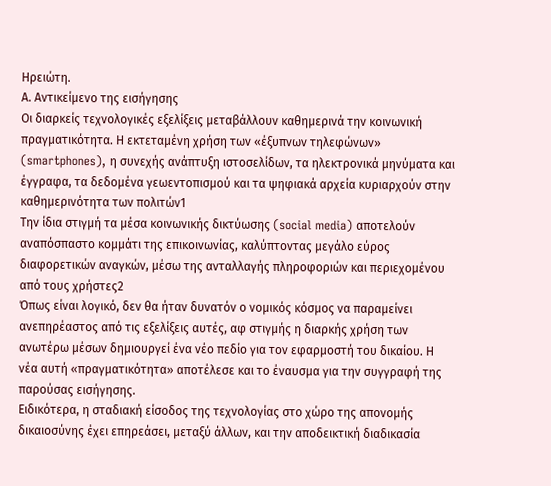Ηρειώτη.
Α. Αντικείμενο της εισήγησης
Οι διαρκείς τεχνολογικές εξελίξεις μεταβάλλουν καθημερινά την κοινωνική πραγματικότητα. Η εκτεταμένη χρήση των «έξυπνων τηλεφώνων» (smartphones), η συνεχής ανάπτυξη ιστοσελίδων, τα ηλεκτρονικά μηνύματα και έγγραφα, τα δεδομένα γεωεντοπισμού και τα ψηφιακά αρχεία κυριαρχούν στην καθημερινότητα των πολιτών1
Την ίδια στιγμή τα μέσα κοινωνικής δικτύωσης (social media) αποτελούν αναπόσπαστο κομμάτι της επικοινωνίας, καλύπτοντας μεγάλο εύρος διαφορετικών αναγκών, μέσω της ανταλλαγής πληροφοριών και περιεχομένου από τους χρήστες2
Όπως είναι λογικό, δεν θα ήταν δυνατόν ο νομικός κόσμος να παραμείνει ανεπηρέαστος από τις εξελίξεις αυτές, αφ στιγμής η διαρκής χρήση των ανωτέρω μέσων δημιουργεί ένα νέο πεδίο για τον εφαρμοστή του δικαίου. Η νέα αυτή «πραγματικότητα» αποτέλεσε και το έναυσμα για την συγγραφή της παρούσας εισήγησης.
Ειδικότερα, η σταδιακή είσοδος της τεχνολογίας στο χώρο της απονομής δικαιοσύνης έχει επηρεάσει, μεταξύ άλλων, και την αποδεικτική διαδικασία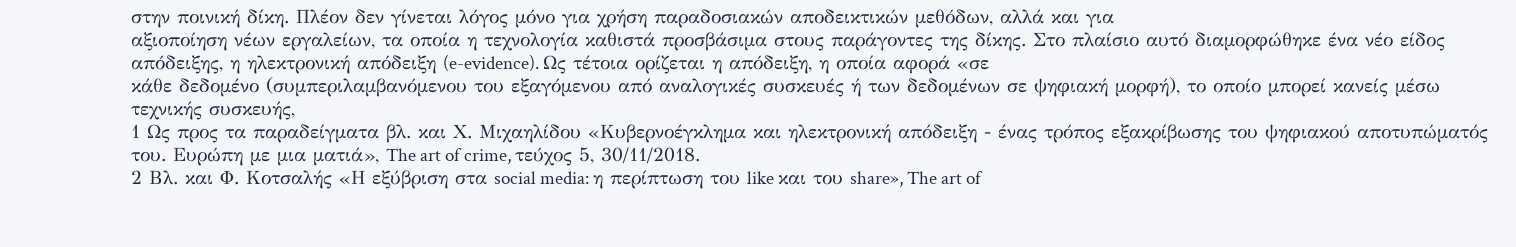στην ποινική δίκη. Πλέον δεν γίνεται λόγος μόνο για χρήση παραδοσιακών αποδεικτικών μεθόδων, αλλά και για
αξιοποίηση νέων εργαλείων, τα οποία η τεχνολογία καθιστά προσβάσιμα στους παράγοντες της δίκης. Στο πλαίσιο αυτό διαμορφώθηκε ένα νέο είδος απόδειξης, η ηλεκτρονική απόδειξη (e-evidence). Ως τέτοια ορίζεται η απόδειξη, η οποία αφορά «σε
κάθε δεδομένο (συμπεριλαμβανόμενου του εξαγόμενου από αναλογικές συσκευές ή των δεδομένων σε ψηφιακή μορφή), το οποίο μπορεί κανείς μέσω τεχνικής συσκευής,
1 Ως προς τα παραδείγματα βλ. και Χ. Μιχαηλίδου «Κυβερνοέγκλημα και ηλεκτρονική απόδειξη - ένας τρόπος εξακρίβωσης του ψηφιακού αποτυπώματός του. Ευρώπη με μια ματιά», The art of crime, τεύχος 5, 30/11/2018.
2 Βλ. και Φ. Κοτσαλής «Η εξύβριση στα social media: η περίπτωση του like και του share», The art of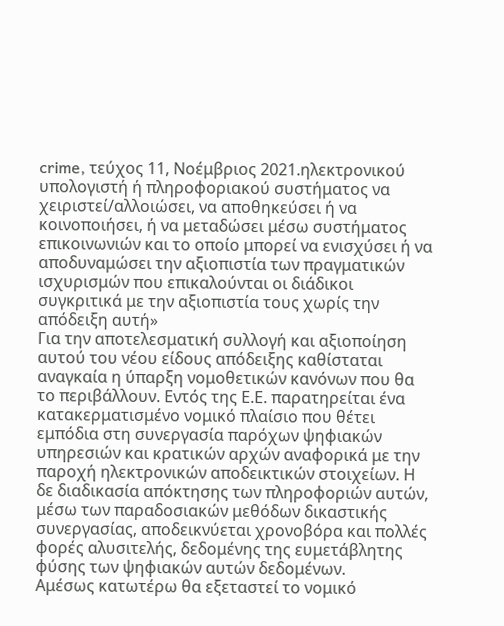crime, τεύχος 11, Νοέμβριος 2021.ηλεκτρονικού υπολογιστή ή πληροφοριακού συστήματος να χειριστεί/αλλοιώσει, να αποθηκεύσει ή να κοινοποιήσει, ή να μεταδώσει μέσω συστήματος επικοινωνιών και το οποίο μπορεί να ενισχύσει ή να αποδυναμώσει την αξιοπιστία των πραγματικών ισχυρισμών που επικαλούνται οι διάδικοι συγκριτικά με την αξιοπιστία τους χωρίς την απόδειξη αυτή»
Για την αποτελεσματική συλλογή και αξιοποίηση αυτού του νέου είδους απόδειξης καθίσταται αναγκαία η ύπαρξη νομοθετικών κανόνων που θα το περιβάλλουν. Εντός της Ε.Ε. παρατηρείται ένα κατακερματισμένο νομικό πλαίσιο που θέτει εμπόδια στη συνεργασία παρόχων ψηφιακών υπηρεσιών και κρατικών αρχών αναφορικά με την παροχή ηλεκτρονικών αποδεικτικών στοιχείων. Η δε διαδικασία απόκτησης των πληροφοριών αυτών, μέσω των παραδοσιακών μεθόδων δικαστικής συνεργασίας, αποδεικνύεται χρονοβόρα και πολλές φορές αλυσιτελής, δεδομένης της ευμετάβλητης φύσης των ψηφιακών αυτών δεδομένων.
Αμέσως κατωτέρω θα εξεταστεί το νομικό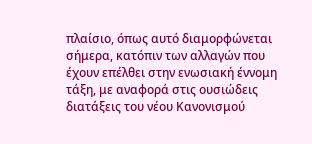πλαίσιο, όπως αυτό διαμορφώνεται σήμερα, κατόπιν των αλλαγών που έχουν επέλθει στην ενωσιακή έννομη τάξη, με αναφορά στις ουσιώδεις διατάξεις του νέου Κανονισμού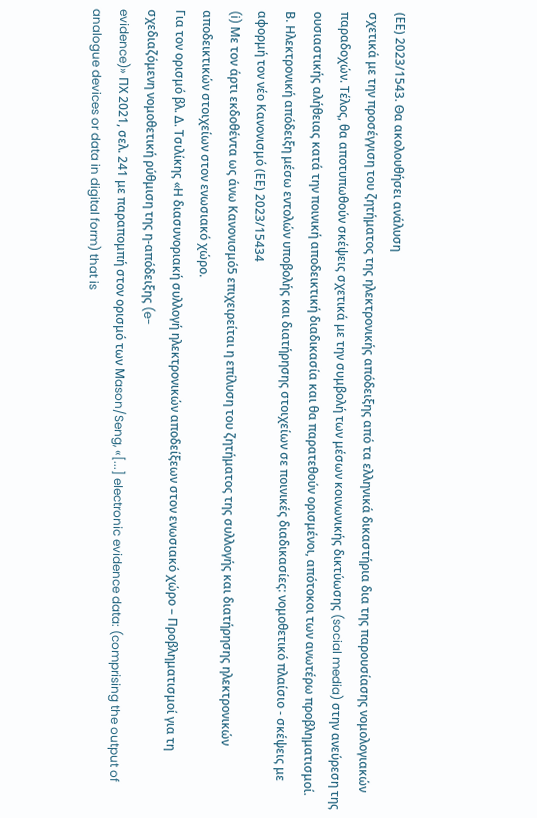(ΕΕ) 2023/1543. Θα ακολουθήσει ανάλυση
σχετικά με την προσέγγιση του ζητήματος της ηλεκτρονικής απόδειξης από τα ελληνικά δικαστήρια δια της παρουσίασης νομολογιακών παραδοχών. Τέλος, θα αποτυπωθούν σκέψεις σχετικά με την συμβολή των μέσων κοινωνικής δικτύωσης (social media) στην ανεύρεση της ουσιαστικής αλήθειας κατά την ποινική αποδεικτική διαδικασία και θα παρατεθούν ορισμένοι, απότοκοι των ανωτέρω προβληματισμοί.
Β. Ηλεκτρονική απόδειξη μέσω εντολών υποβολής και διατήρησης στοιχείων σε ποινικές διαδικασίες: νομοθετικό πλαίσιο - σκέψεις με αφορμή τον νέο Κανονισμό (ΕΕ) 2023/15434
(i) Με τον άρτι εκδοθέντα ως άνω Κανονισμό5 επιχειρείται η επίλυση του ζητήματος της συλλογής και διατήρησης ηλεκτρονικών αποδεικτικών στοιχείων στον ενωσιακό χώρο.
Για τον ορισμό βλ. Δ. Τσιλίκης «Η διασυνοριακή συλλογή ηλεκτρονικών αποδείξεων στον ενωσιακό χώρο – Προβληματισμοί για τη σχεδιαζόμενη νομοθετική ρύθμιση της η-απόδειξης (e-
evidence)» ΠΧ 2021, σελ. 241 με παραπομπή στον ορισμό των Μason/Seng, «[...] electronic evidence data: (comprising the output of analogue devices or data in digital form) that is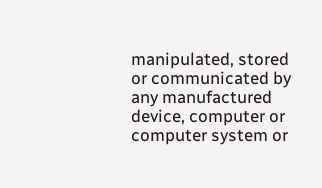manipulated, stored or communicated by any manufactured device, computer or computer system or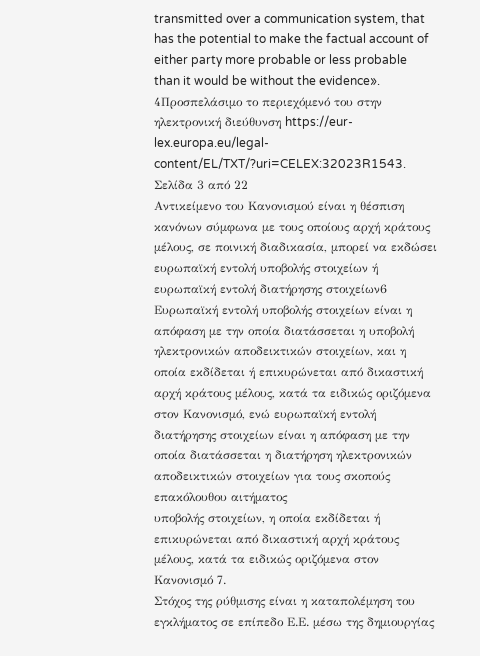transmitted over a communication system, that has the potential to make the factual account of
either party more probable or less probable than it would be without the evidence».
4Προσπελάσιμο το περιεχόμενό του στην ηλεκτρονική διεύθυνση https://eur-lex.europa.eu/legal- content/EL/TXT/?uri=CELEX:32023R1543.
Σελίδα 3 από 22
Αντικείμενο του Κανονισμού είναι η θέσπιση κανόνων σύμφωνα με τους οποίους αρχή κράτους μέλους, σε ποινική διαδικασία, μπορεί να εκδώσει ευρωπαϊκή εντολή υποβολής στοιχείων ή ευρωπαϊκή εντολή διατήρησης στοιχείων6
Ευρωπαϊκή εντολή υποβολής στοιχείων είναι η απόφαση με την οποία διατάσσεται η υποβολή ηλεκτρονικών αποδεικτικών στοιχείων, και η οποία εκδίδεται ή επικυρώνεται από δικαστική αρχή κράτους μέλους, κατά τα ειδικώς οριζόμενα στον Κανονισμό, ενώ ευρωπαϊκή εντολή διατήρησης στοιχείων είναι η απόφαση με την οποία διατάσσεται η διατήρηση ηλεκτρονικών αποδεικτικών στοιχείων για τους σκοπούς επακόλουθου αιτήματος
υποβολής στοιχείων, η οποία εκδίδεται ή επικυρώνεται από δικαστική αρχή κράτους μέλους, κατά τα ειδικώς οριζόμενα στον Κανονισμό 7.
Στόχος της ρύθμισης είναι η καταπολέμηση του εγκλήματος σε επίπεδο Ε.Ε. μέσω της δημιουργίας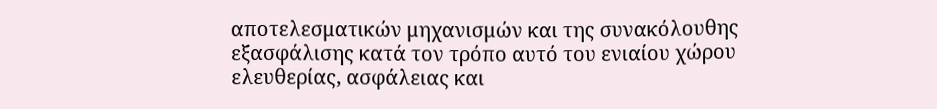αποτελεσματικών μηχανισμών και της συνακόλουθης εξασφάλισης κατά τον τρόπο αυτό του ενιαίου χώρου ελευθερίας, ασφάλειας και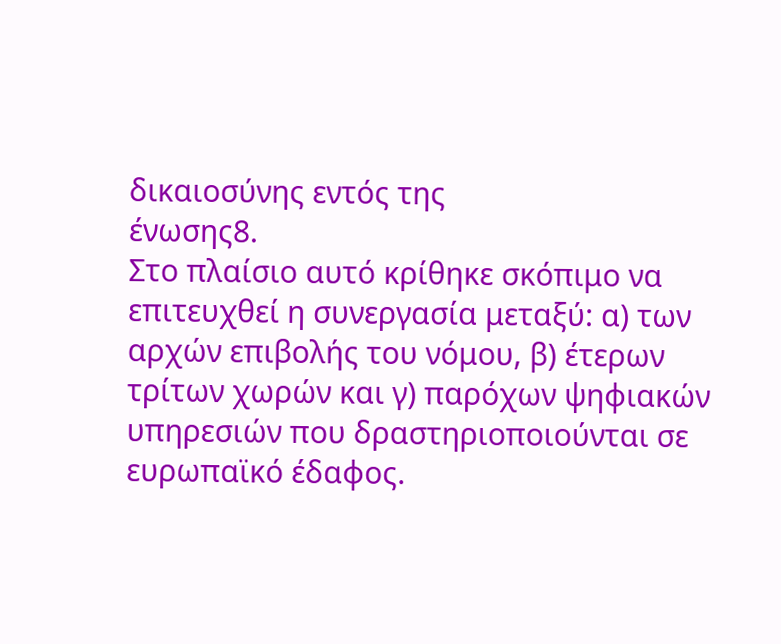δικαιοσύνης εντός της
ένωσης8.
Στο πλαίσιο αυτό κρίθηκε σκόπιμο να επιτευχθεί η συνεργασία μεταξύ: α) των αρχών επιβολής του νόμου, β) έτερων τρίτων χωρών και γ) παρόχων ψηφιακών υπηρεσιών που δραστηριοποιούνται σε ευρωπαϊκό έδαφος.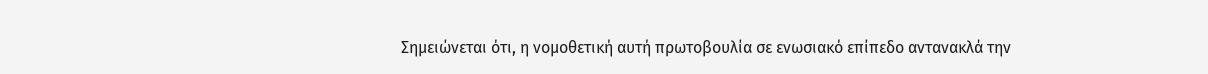Σημειώνεται ότι, η νομοθετική αυτή πρωτοβουλία σε ενωσιακό επίπεδο αντανακλά την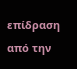επίδραση από την